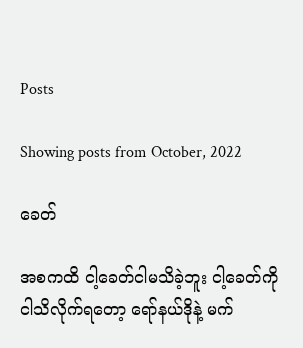Posts

Showing posts from October, 2022

ခေတ်

အစကထိ ငါ့ခေတ်ငါမသိခဲ့ဘူး ငါ့ခေတ်ကို ငါသိလိုက်ရတော့ ရော်နယ်ဒိုနဲ့ မက်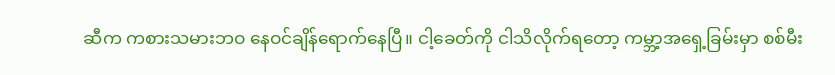ဆီက ကစားသမားဘဝ နေဝင်ချိန်ရောက်နေပြီ။ ငါ့ခေတ်ကို ငါသိလိုက်ရတော့ ကမ္ဘာ့အရှေ့ခြမ်းမှာ စစ်မီး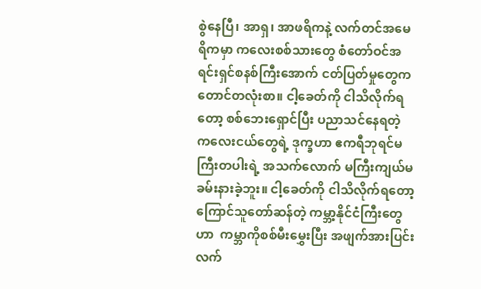စွဲနေပြီ၊ အာရှ၊ အာဖရိကနဲ့ လက်တင်အမေရိကမှာ ကလေးစစ်သားတွေ စံတော်ဝင်အရင်းရှင်စနစ်ကြီးအောက် ငတ်ပြတ်မှုတွေက တောင်တလုံးစာ။ ငါ့ခေတ်ကို ငါသိလိုက်ရတော့ စစ်ဘေးရှောင်ပြီး ပညာသင်နေရတဲ့ ကလေးငယ်တွေရဲ့ ဒုက္ခဟာ ဧကရီဘုရင်မကြီးတပါးရဲ့ အသက်လောက် မကြီးကျယ်မခမ်းနားခဲ့ဘူး။ ငါ့ခေတ်ကို ငါသိလိုက်ရတော့ ကြောင်သူတော်ဆန်တဲ့ ကမ္ဘာ့နိုင်ငံကြီးတွေဟာ  ကမ္ဘာကိုစစ်မီးမွှေးပြီး အဖျက်အားပြင်း လက်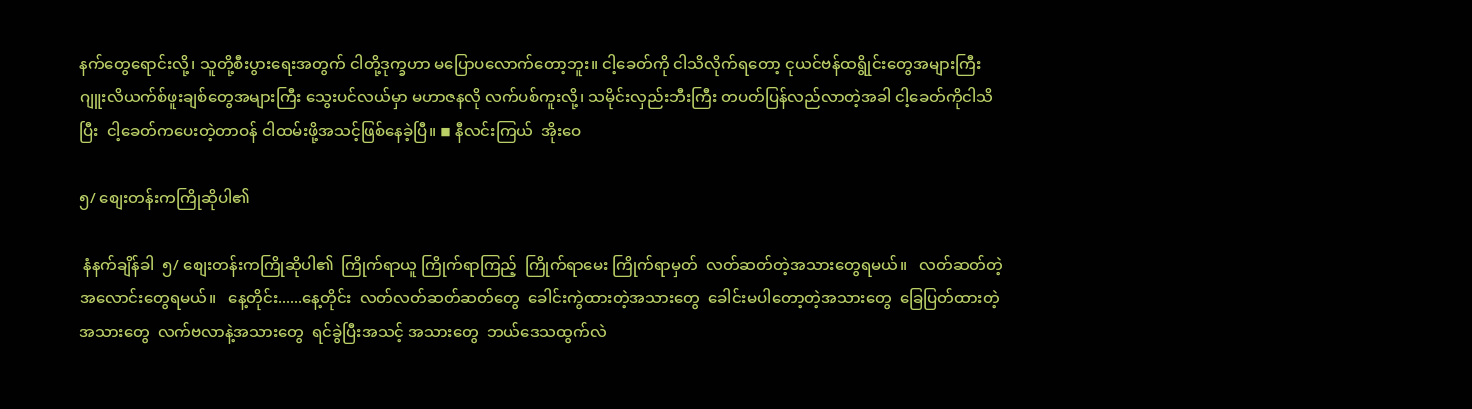နက်တွေရောင်းလို့၊ သူတို့စီးပွားရေးအတွက် ငါတို့ဒုက္ခဟာ မပြောပလောက်တော့ဘူး။ ငါ့ခေတ်ကို ငါသိလိုက်ရတော့ ငုယင်ဗန်ထရွိုင်းတွေအများကြီး ဂျူးလိယက်စ်ဖူးချစ်တွေအများကြီး သွေးပင်လယ်မှာ မဟာဇနလို လက်ပစ်ကူးလို့၊ သမိုင်းလှည်းဘီးကြီး တပတ်ပြန်လည်လာတဲ့အခါ ငါ့ခေတ်ကိုငါသိပြီး  ငါ့ခေတ်ကပေးတဲ့တာဝန် ငါထမ်းဖို့အသင့်ဖြစ်နေခဲ့ပြီ။ ◾ နီလင်းကြယ်  အိုးဝေ

၅/ စျေးတန်းကကြိုဆိုပါ၏

 နံနက်ချိန်ခါ  ၅/ စျေးတန်းကကြိုဆိုပါ၏  ကြိုက်ရာယူ ကြိုက်ရာကြည့်  ကြိုက်ရာမေး ကြိုက်ရာမှတ်  လတ်ဆတ်တဲ့အသားတွေရမယ်။   လတ်ဆတ်တဲ့အလောင်းတွေရမယ်။   နေ့တိုင်း......နေ့တိုင်း  လတ်လတ်ဆတ်ဆတ်တွေ  ခေါင်းကွဲထားတဲ့အသားတွေ  ခေါင်းမပါတော့တဲ့အသားတွေ  ခြေပြတ်ထားတဲ့အသားတွေ  လက်ဗလာနဲ့အသားတွေ  ရင်ခွဲပြီးအသင့် အသားတွေ  ဘယ်ဒေသထွက်လဲ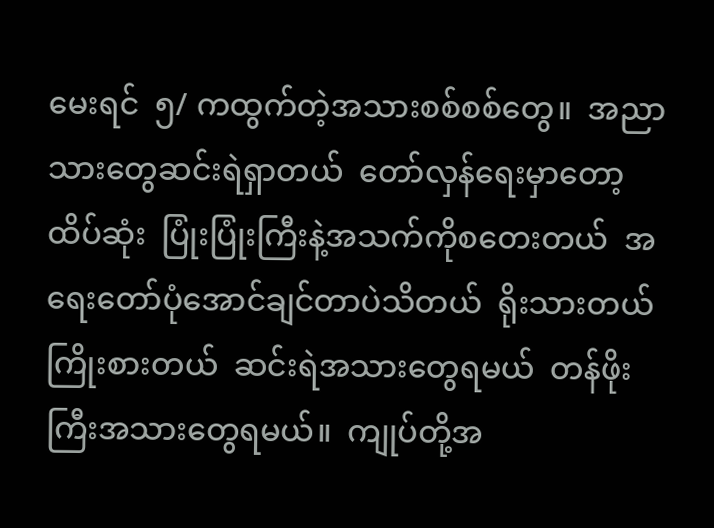မေးရင်  ၅/ ကထွက်တဲ့အသားစစ်စစ်တွေ။  အညာသားတွေဆင်းရဲရှာတယ်  တော်လှန်ရေးမှာတော့ထိပ်ဆုံး  ပြုံးပြုံးကြီးနဲ့အသက်ကိုစတေးတယ်  အရေးတော်ပုံအောင်ချင်တာပဲသိတယ်  ရိုးသားတယ် ကြိုးစားတယ်  ဆင်းရဲအသားတွေရမယ်  တန်ဖိုးကြီးအသားတွေရမယ်။  ကျုပ်တို့အ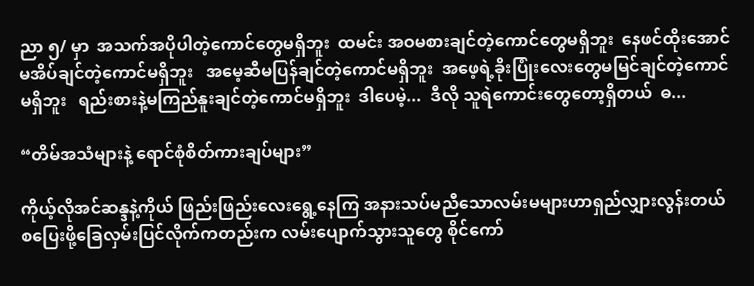ညာ ၅/ မှာ  အသက်အပိုပါတဲ့ကောင်တွေမရှိဘူး  ထမင်း အဝမစားချင်တဲ့ကောင်တွေမရှိဘူး  နေဖင်ထိုးအောင်မအိပ်ချင်တဲ့ကောင်မရှိဘူး   အမေ့ဆီမပြန်ချင်တဲ့ကောင်မရှိဘူး  အဖေ့ရဲ့ခိုးပြုံးလေးတွေမမြင်ချင်တဲ့ကောင်မရှိဘူး   ရည်းစားနဲ့မကြည်နူးချင်တဲ့ကောင်မရှိဘူး  ဒါပေမဲ့...  ဒီလို သူရဲကောင်းတွေတော့ရှိတယ်  ဓ...

“တိမ်အသံများနဲ့ ရောင်စုံစိတ်ကားချပ်များ”

ကိုယ့်လိုအင်ဆန္ဒနဲ့ကိုယ် ဖြည်းဖြည်းလေးရွေ့နေကြ အနားသပ်မညီသောလမ်းမများဟာရှည်လျှားလွန်းတယ် စပြေးဖို့ခြေလှမ်းပြင်လိုက်ကတည်းက လမ်းပျောက်သွားသူတွေ စိုင်ကော်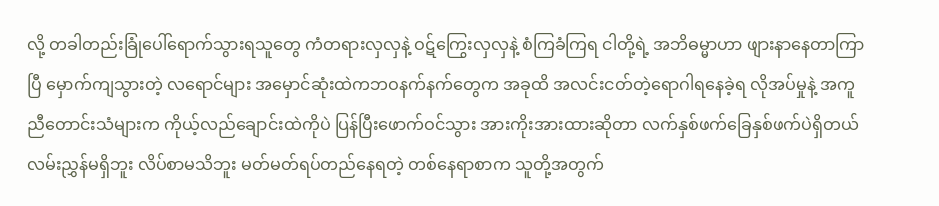လို့ တခါတည်းခြုံပေါ်ရောက်သွားရသူတွေ ကံတရားလှလှနဲ့ ဝဋ်ကြွေးလှလှနဲ့ စံကြခံကြရ ငါတို့ရဲ့ အဘိဓမ္မာဟာ ဖျားနာနေတာကြာပြီ မှောက်ကျသွားတဲ့ လရောင်များ အမှောင်ဆုံးထဲကဘဝနက်နက်တွေက အခုထိ အလင်းငတ်တဲ့ရောဂါရနေခဲ့ရ လိုအပ်မှုနဲ့ အကူညီတောင်းသံများက ကိုယ့်လည်ချောင်းထဲကိုပဲ ပြန်ပြီးဖောက်ဝင်သွား အားကိုးအားထားဆိုတာ လက်နှစ်ဖက်ခြေနှစ်ဖက်ပဲရှိတယ် လမ်းညွှန်မရှိဘူး လိပ်စာမသိဘူး မတ်မတ်ရပ်တည်နေရတဲ့ တစ်နေရာစာက သူတို့အတွက်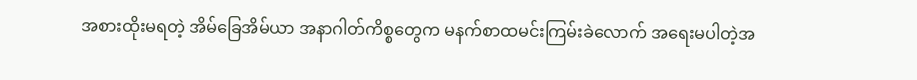အစားထိုးမရတဲ့ အိမ်ခြေအိမ်ယာ အနာဂါတ်ကိစ္စတွေက မနက်စာထမင်းကြမ်းခဲလောက် အရေးမပါတဲ့အ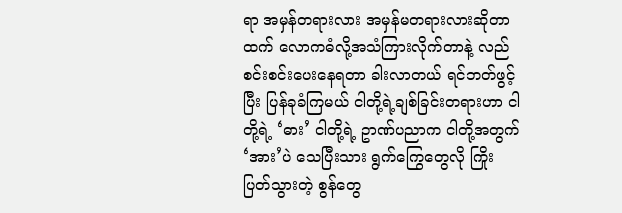ရာ အမှန်တရားလား အမှန်မတရားလားဆိုတာထက် လောကဓံလို့အသံကြားလိုက်တာနဲ့ လည်စင်းစင်းပေးနေရတာ ခါးလာတယ် ရင်ဘတ်ဖွင့်ပြီး ပြန်ခုခံကြမယ် ငါတို့ရဲ့ချစ်ခြင်းတရားဟာ ငါတို့ရဲ့ ‘ဓား’ ငါတို့ရဲ့ ဥာဏ်ပညာက ငါတို့အတွက် ‘အား’ပဲ သေပြီးသား ရွက်ကြွေတွေလို ကြိုးပြတ်သွားတဲ့ စွန်တွေ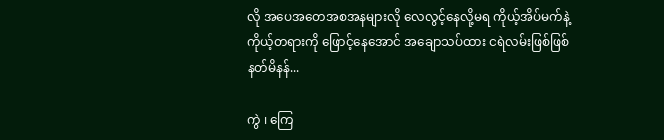လို အပေအတေအစအနများလို လေလွင့်နေလို့မရ ကိုယ့်အိပ်မက်နဲ့ ကိုယ့်တရားကို ဖြောင့်နေအောင် အချောသပ်ထား ငရဲလမ်းဖြစ်ဖြစ် နတ်မိနန်...

ကွဲ ၊ ကြေ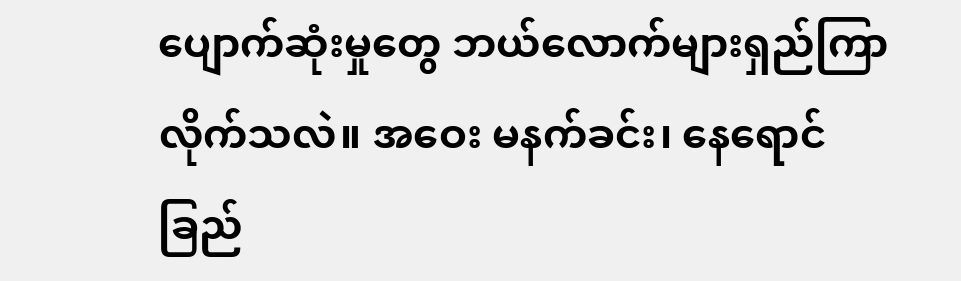ပျောက်ဆုံးမှုတွေ ဘယ်လောက်များရှည်ကြာလိုက်သလဲ။ အဝေး မနက်ခင်း၊ နေ‌ရောင်ခြည်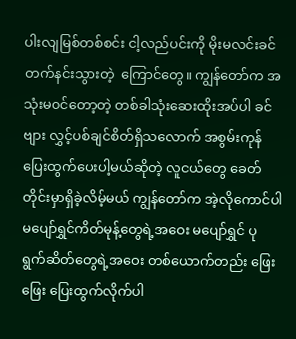ပါးလျမြစ်တစ်စင်း ငါ့လည်ပင်းကို မိုးမလင်းခင်တက်နင်းသွားတဲ့  ကြောင်တွေ။ ကျွန်တော်က အသုံးမ၀င်တော့တဲ့ တစ်ခါသုံးဆေးထိုးအပ်ပါ ခင်ဗျား လွှင့်ပစ်ချင်စိတ်ရှိသလောက် အစွမ်းကုန်‌ ပြေးထွက်ပေးပါ့မယ်ဆိုတဲ့ လူငယ်တွေ ခေတ်တိုင်းမှာရှိခဲ့လိမ့်မယ် ကျွန်တော်က အဲ့လိုကောင်ပါ မပျော်ရွှင်ကိတ်မုန့်တွေရဲ့အဝေး မပျော်ရွှင် ပုရွက်ဆိတ်တွေရဲ့အဝေး တစ်ယောက်တည်း ဖြေးဖြေး ပြေးထွက်လိုက်ပါ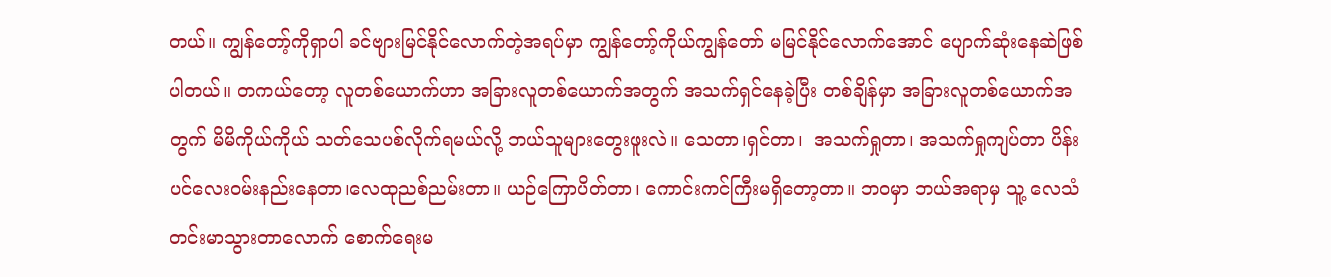တယ်။ ကျွန်တော့်ကိုရှာပါ ခင်ဗျားမြင်နိုင်လောက်တဲ့အရပ်မှာ ကျွန်တော့်ကိုယ်ကျွန်တော် မမြင်နိုင်လောက်အောင် ပျောက်ဆုံးနေဆဲဖြစ်ပါတယ်။ တကယ်တော့ လူတစ်ယောက်ဟာ အခြားလူတစ်ယောက်အတွက် အသက်ရှင်နေခဲ့ပြီး တစ်ချိန်မှာ အခြားလူတစ်ယောက်အတွက် မိမိကိုယ်ကိုယ် သတ်သေပစ်လိုက်ရမယ်လို့ ဘယ်သူများတွေးဖူးလဲ။ သေတာ၊ရှင်တာ၊  အသက်ရှုတာ၊ အသက်ရှုကျပ်တာ ပိန်းပင်လေး၀မ်းနည်းနေတာ၊လေထုညစ်ညမ်းတာ။ ယဉ်ကြောပိတ်တာ၊ ကောင်းကင်ကြီးမရှိတော့တာ။ ဘ၀မှာ ဘယ်အရာမှ သူ့ လေသံတင်းမာ‌သွားတာလောက် စောက်ရေးမ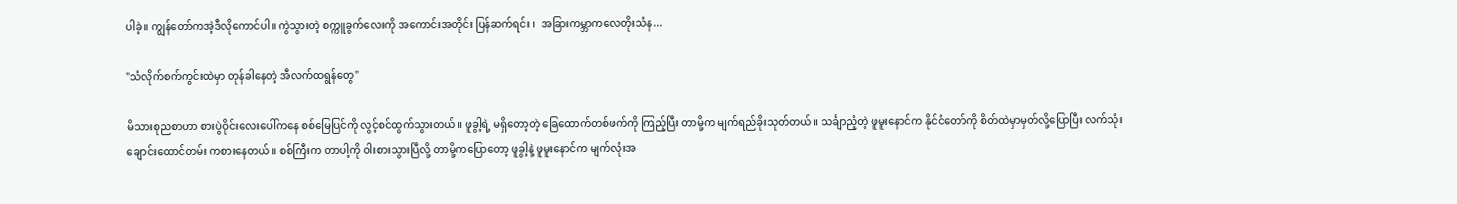ပါခဲ့။ ကျွန်တော်ကအဲ့ဒီလိုကောင်ပါ။ ကွဲသွားတဲ့ စက္ကူခွက်လေး‌ကို အကောင်းအတိုင်း ပြန်ဆက်ရင်း ၊  အခြားကမ္ဘာကလေတိုးသံန...

"သံလိုက်စက်ကွင်းထဲမှာ တုန်ခါနေတဲ့ အီလက်ထရွန်တွေ"

မိသားစုညစာဟာ စားပွဲဝိုင်းလေးပေါ်ကနေ စစ်မြေပြင်ကို လွင့်စင်ထွက်သွားတယ်။ ဖူခွါ့ရဲ့ မရှိတော့တဲ့ ခြေထောက်တစ်ဖက်ကို ကြည့်ပြီး တာမို့က မျက်ရည်ခိုးသုတ်တယ်။ သင်္ချာညံ့တဲ့ ဖူမူးနောင်က နိုင်ငံတော်ကို စိတ်ထဲမှာမှတ်လို့ပြောပြီး လက်သုံးချောင်းထောင်တမ်း ကစားနေတယ်။ စစ်ကြီးက တာပါ့ကို ဝါးစားသွားပြီလို့ တာမို့ကပြောတော့ ဖူခွါ့နဲ့ ဖူမူးနောင်က မျက်လုံးအ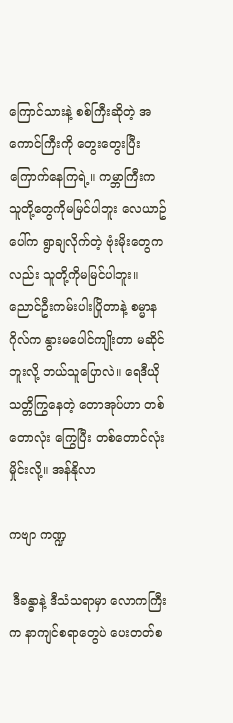ကြောင်သားနဲ့ စစ်ကြီးဆိုတဲ့ အကောင်ကြီးကို တွေးတွေးပြီး ကြောက်နေကြရဲ့။ ကမ္ဘာကြီးက သူတို့တွေကိုမမြင်ပါဘူး လေယာဥ်ပေါ်က ရွာချလိုက်တဲ့ ဗုံးမိုးတွေကလည်း သူတို့ကိုမမြင်ပါဘူး။ ညောင်ဦးကမ်းပါးပြိုတာနဲ့ စမ္မာနဂိုလ်က နွားမပေါင်ကျိုးတာ မဆိုင်ဘူးလို့ ဘယ်သူပြောလဲ။ ရေဒီယိုသတ္တိကြွနေတဲ့ တောအုပ်ဟာ တစ်တောလုံး ကြွေပြီး တစ်တောင်လုံး မှိုင်းလို့။ အန်နိုလာ

ကဗျာ ကဏ္ဍ

 ဒီခန္ဓာနဲ့ ဒီသံသရာမှာ လောကကြီးက နာကျင်စရာတွေပဲ ပေးတတ်စ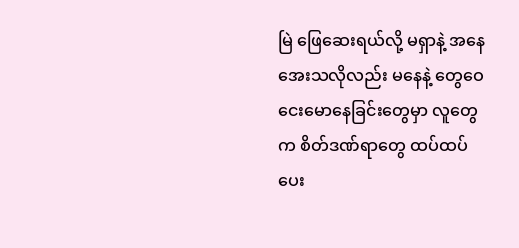မြဲ ဖြေဆေးရယ်လို့ မရှာနဲ့ အနေအေးသလိုလည်း မနေနဲ့ တွေဝေငေးမောနေခြင်းတွေမှာ လူတွေက စိတ်ဒဏ်ရာတွေ ထပ်ထပ်ပေး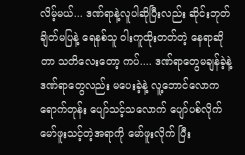လိမ့်မယ်... ဒဏ်ရာနဲ့လူပါဆိုပြီးလည်း ဆိုင်းဘုတ်ချိတ်မပြနဲ့ ရေနစ်သူ ဝါးကူထိုးတတ်တဲ့ နေရာဆိုတာ သတိလေးတော့ ကပ်.... ဒဏ်ရာတွေမချန်ခဲ့နဲ့ ဒဏ်ရာတွေလည်း မပေးခဲ့နဲ့ လူ့ဘောင်လောကရောက်တုန်း ပျော်သင့်သလောက် ပျော်ပစ်လိုက် မော်ဖူးသင့်တဲ့အရာကို မော်ဖူးလိုက် ပြီး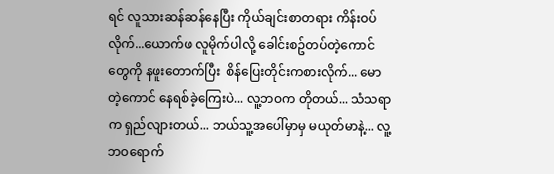ရင် လူသားဆန်ဆန်နေပြီး ကိုယ်ချင်းစာတရား ကိန်းဝပ်လိုက်...ယောက်ဖ လူမိုက်ပါလို့ ခေါင်းစဥ်တပ်တဲ့ကောင်တွေကို နဖူးတောက်ပြီး  စိန်ပြေးတိုင်းကစားလိုက်... မောတဲ့ကောင် နေရစ်ခဲ့ကြေးပဲ... လူ့ဘဝက တိုတယ်... သံသရာက ရှည်လျားတယ်... ဘယ်သူ့အပေါ်မှာမှ မယုတ်မာနဲ့... လူ့ဘဝရောက်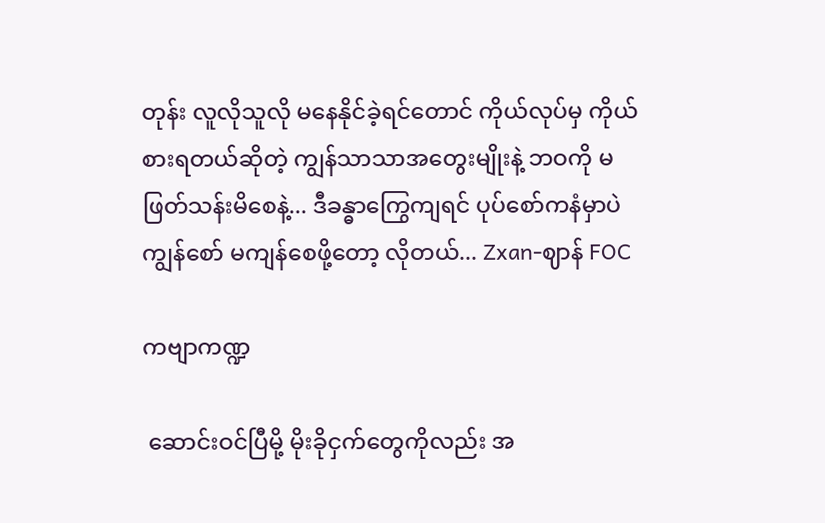တုန်း လူလိုသူလို မနေနိုင်ခဲ့ရင်တောင် ကိုယ်လုပ်မှ ကိုယ်စားရတယ်ဆိုတဲ့ ကျွန်သာသာအတွေးမျိုးနဲ့ ဘဝကို မဖြတ်သန်းမိစေနဲ့... ဒီခန္ဓာကြွေကျရင် ပုပ်စော်ကနံမှာပဲ ကျွန်စော် မကျန်စေဖို့တော့ လိုတယ်... Zxan-ဈာန် FOC

ကဗျာကဏ္ဍ

 ဆောင်းဝင်ပြီမို့ မိုးခိုငှက်တွေကိုလည်း အ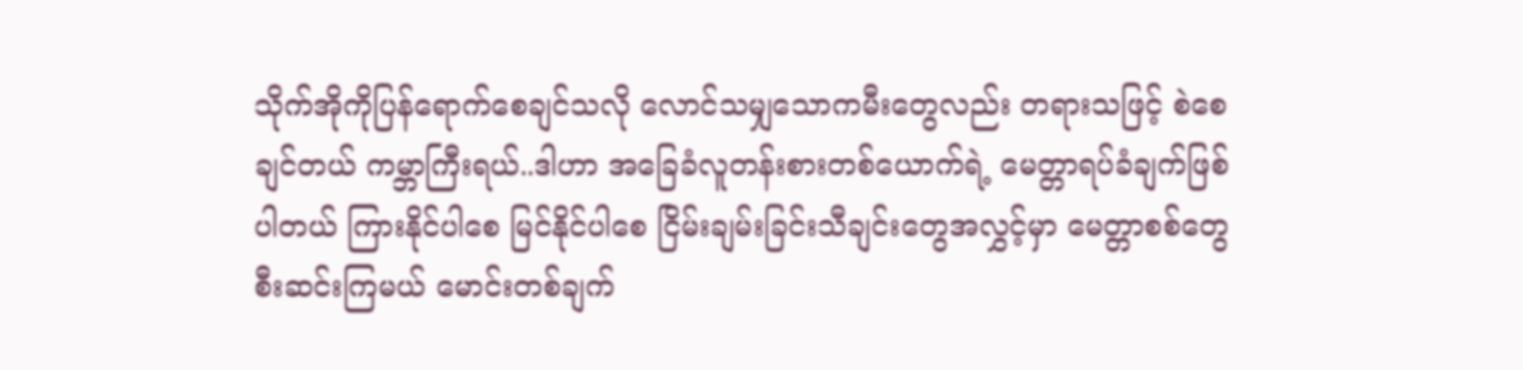သိုက်အိုကိုပြန်ရောက်စေချင်သလို လောင်သမျှသောကမီးတွေလည်း တရားသဖြင့် စဲစေချင်တယ် ကမ္ဘာကြီးရယ်..ဒါဟာ အခြေခံလူတန်းစားတစ်ယောက်ရဲ့ မေတ္တာရပ်ခံချက်ဖြစ်ပါတယ် ကြားနိုင်ပါစေ မြင်နိုင်ပါစေ ငြိမ်းချမ်းခြင်းသီချင်းတွေအလွှင့်မှာ မေတ္တာစစ်တွေစီးဆင်းကြမယ် မောင်းတစ်ချက်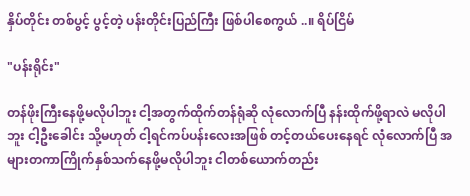နှိပ်တိုင်း တစ်ပွင့် ပွင့်တဲ့ ပန်းတိုင်းပြည်ကြီး ဖြစ်ပါစေကွယ် ..။ ရိပ်ငြိမ်

"ပန်းရိုင်း"

တန်ဖိုးကြီးနေဖို့မလိုပါဘူး ငါ့အတွက်ထိုက်တန်ရုံဆို လုံလောက်ပြီ နန်းထိုက်ဖို့ရာလဲ မလိုပါဘူး ငါ့ဦးခေါင်း သို့မဟုတ် ငါ့ရင်ကပ်ပန်းလေးအဖြစ် တင့်တယ်ပေးနေရင် လုံလောက်ပြီ အများတကာကြိုက်နှစ်သက်နေဖို့မလိုပါဘူး ငါတစ်ယောက်တည်း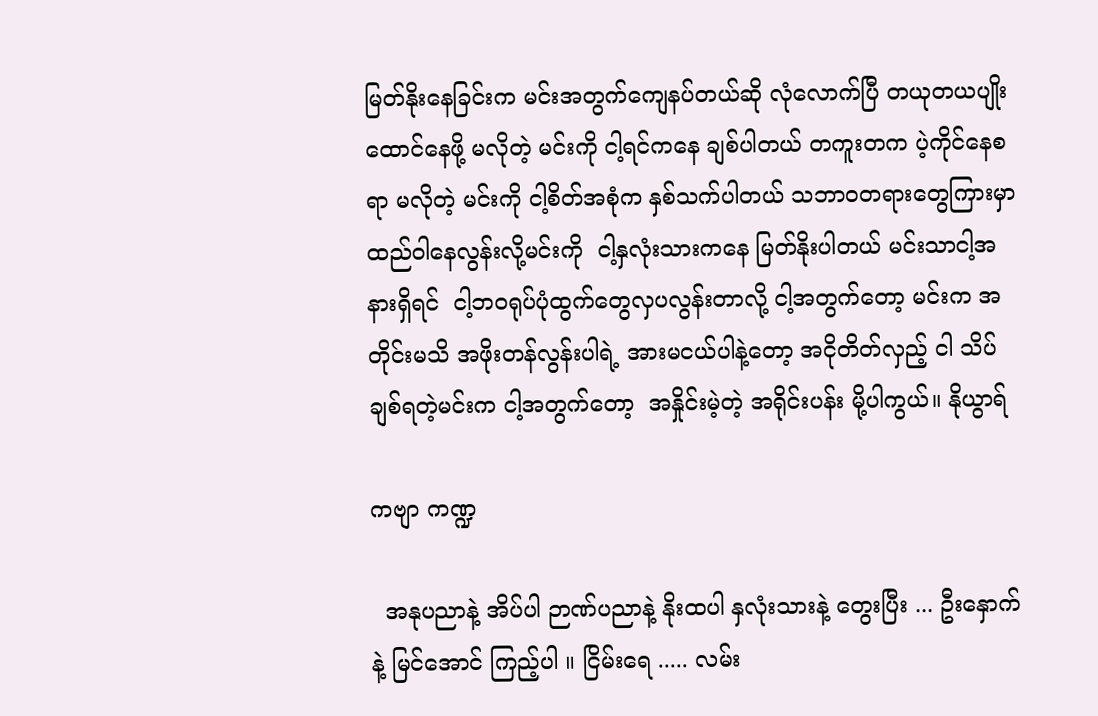မြတ်နိုးနေခြင်းက မင်းအတွက်ကျေနပ်တယ်ဆို လုံလောက်ပြီ တယုတယပျိုးထောင်နေဖို့ မလိုတဲ့ မင်းကို ငါ့ရင်ကနေ ချစ်ပါတယ် တကူးတက ပဲ့ကိုင်နေစရာ မလိုတဲ့ မင်းကို ငါ့စိတ်အစုံက နှစ်သက်ပါတယ် သဘာဝတရားတွေကြားမှာ ထည်ဝါနေလွန်းလို့မင်းကို  ငါ့နှလုံးသားကနေ မြတ်နိုးပါတယ် မင်းသာငါ့အနားရှိရင်  ငါ့ဘဝရုပ်ပုံထွက်တွေလှပလွန်းတာလို့ ငါ့အတွက်တော့ မင်းက အတိုင်းမသိ အဖိုးတန်လွန်းပါရဲ့ အားမငယ်ပါနဲ့တော့ အငိုတိတ်လှည့် ငါ သိပ်ချစ်ရတဲ့မင်းက ငါ့အတွက်တော့  အနှိုင်းမဲ့တဲ့ အရိုင်းပန်း မို့ပါကွယ်။ နိုယွာရ်

ကဗျာ ကဏ္ဍ

  အနုပညာနဲ့ အိပ်ပါ ဉာဏ်ပညာနဲ့ နိုးထပါ နှလုံးသားနဲ့ တွေးပြီး ... ဦးနှောက်နဲ့ မြင်အောင် ကြည့်ပါ ။ ငြိမ်းရေ ..... လမ်း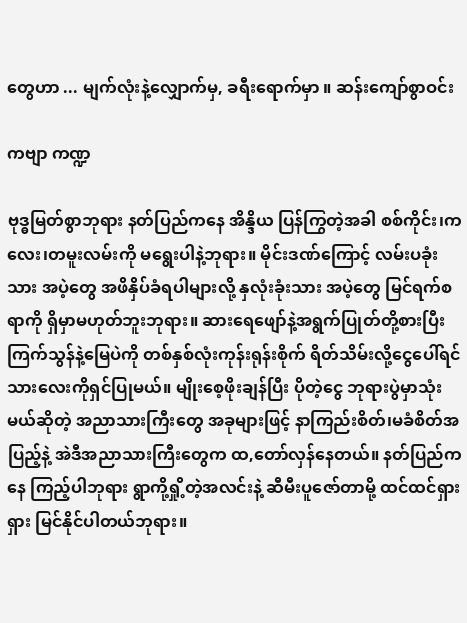တွေဟာ ... မျက်လုံးနဲ့လျှောက်မှ, ခရီးရောက်မှာ ။ ဆန်းကျော်စွာဝင်း

ကဗျာ ကဏ္ဍ

ဗုဒ္ဓမြတ်စွာဘုရား နတ်ပြည်ကနေ အိန္ဒိယ ပြန်ကြွတဲ့အခါ စစ်ကိုင်း၊ကလေး၊တမူးလမ်းကို မရွေးပါနဲ့ဘုရား။ မိုင်းဒဏ်ကြောင့် လမ်းပခုံးသား အပဲ့တွေ အဖိနှိပ်ခံရပါများလို့ နှလုံးခုံးသား အပဲ့တွေ မြင်ရက်စရာကို ရှိမှာမဟုတ်ဘူးဘုရား။ ဆားရေဖျော်နဲ့အရွက်ပြုတ်တို့စားပြီး ကြက်သွန်နဲ့မြေပဲကို တစ်နှစ်လုံးကုန်းရုန်းစိုက် ရိတ်သိမ်းလို့ငွေပေါ်ရင် သားလေးကိုရှင်ပြုမယ်။ မျိုးစေ့ဖိုးချန်ပြီး ပိုတဲ့ငွေ ဘုရားပွဲမှာသုံးမယ်ဆိုတဲ့ အညာသားကြီးတွေ အခုများဖြင့် နာကြည်းစိတ်၊မခံစိတ်အပြည့်နဲ့ အဲဒီအညာသားကြီးတွေက ထ,တော်လှန်နေတယ်။ နတ်ပြည်ကနေ ကြည့်ပါဘုရား ရွာကို့ရှို့တဲ့အလင်းနဲ့ ဆီမီးပူဇော်တာမို့ ထင်ထင်ရှားရှား မြင်နိုင်ပါတယ်ဘုရား။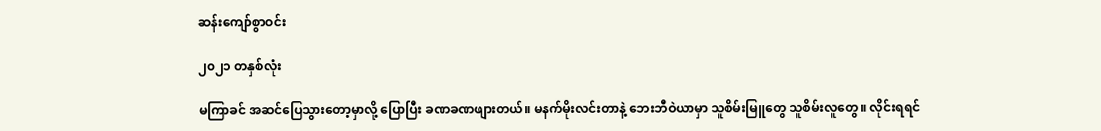ဆန်းကျော်စွာဝင်း

၂၀၂၁ တနှစ်လုံး

မကြာခင် အဆင်ပြေသွားတော့မှာလို့ ပြောပြီး ခဏခဏဖျားတယ်။ မနက်မိုးလင်းတာနဲ့ ဘေးဘီဝဲယာမှာ သူစိမ်းမြူတွေ သူစိမ်းလူတွေ။ လိုင်းရရင်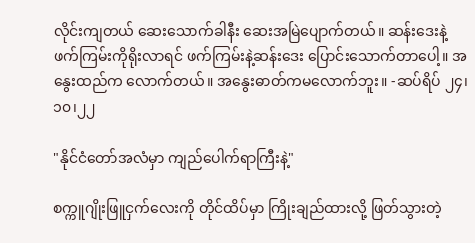လိုင်းကျတယ် ဆေးသောက်ခါနီး ဆေးအမြဲပျောက်တယ်။ ဆန်းဒေးနဲ့ ဖက်ကြမ်းကိုရိုးလာရင် ဖက်ကြမ်းနဲ့ဆန်းဒေး ပြောင်းသောက်တာပေါ့။ အနွေးထည်က လောက်တယ်။ အနွေးဓာတ်ကမလောက်ဘူး။ -ဆပ်ရိပ် ၂၄၊၁၀၊၂၂

"နိုင်ငံတော်အလံမှာ ကျည်ပေါက်ရာကြီးနဲ့"

စက္ကူဂျိုးဖြူငှက်လေးကို တိုင်ထိပ်မှာ ကြိုးချည်ထားလို့ ဖြတ်သွားတဲ့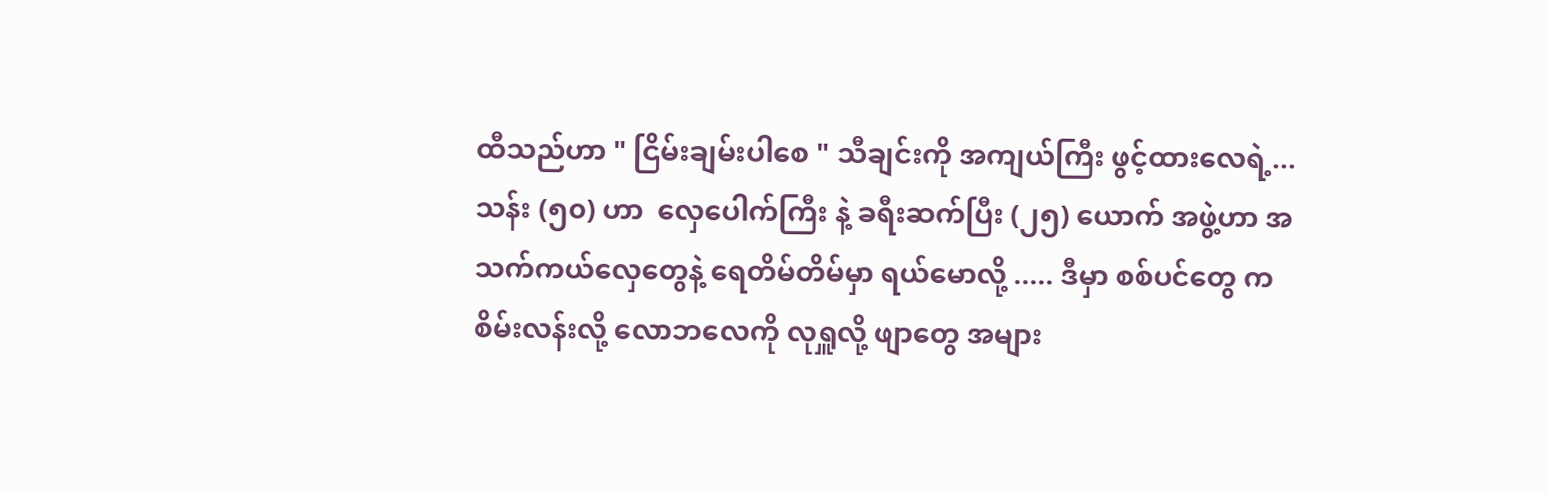ထီသည်ဟာ " ငြိမ်းချမ်းပါစေ " သီချင်းကို အကျယ်ကြီး ဖွင့်ထားလေရဲ့...  သန်း (၅၀) ဟာ  လှေပေါက်ကြီး နဲ့ ခရီးဆက်ပြီး (၂၅) ယောက် အဖွဲ့ဟာ အသက်ကယ်လှေတွေနဲ့ ရေတိမ်တိမ်မှာ ရယ်မောလို့ ..... ဒီမှာ စစ်ပင်တွေ က စိမ်းလန်းလို့ လောဘလေကို လုရှူလို့ ဖျာတွေ အများ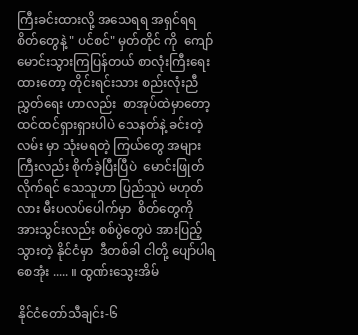ကြီးခင်းထားလို့ အသေရရ အရှင်ရရ စိတ်တွေနဲ့ " ပင်စင်" မှတ်တိုင် ကို  ကျော်မောင်းသွားကြပြန်တယ် စာလုံးကြီးရေးထားတော့ တိုင်းရင်းသား စည်းလုံးညီညွှတ်ရေး ဟာလည်း  စာအုပ်ထဲမှာတော့ ထင်ထင်ရှားရှားပါပဲ သေနတ်နဲ့ ခင်းတဲ့လမ်း မှာ သုံးမရတဲ့ ကြယ်တွေ အများကြီးလည်း စိုက်ခဲ့ပြီးပြီပဲ  မောင်းဖြုတ်လိုက်ရင် သေသူဟာ ပြည်သူပဲ မဟုတ်လား မီးပလပ်ပေါက်မှာ  စိတ်တွေကို အားသွင်းလည်း စစ်ပွဲတွေပဲ အားပြည့်သွားတဲ့ နိုင်ငံမှာ  ဒီတစ်ခါ ငါတို့ ပျော်ပါရစေအုံး ..... ။ ထွဏ်းသွေးအိမ်

နိုင်ငံတော်သီချင်း-၆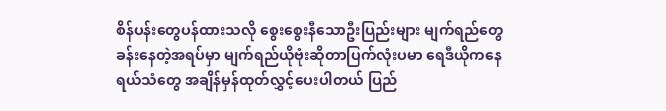စိန်ပန်းတွေပန်ထားသလို စွေးစွေးနီသောဦးပြည်းများ မျက်ရည်တွေခန်းနေတဲ့အရပ်မှာ မျက်ရည်ယိုဗုံးဆိုတာပြက်လုံးပမာ ရေဒီယိုကနေ   ရယ်သံတွေ အချိန်မှန်ထုတ်လွှင့်ပေးပါတယ် ပြည်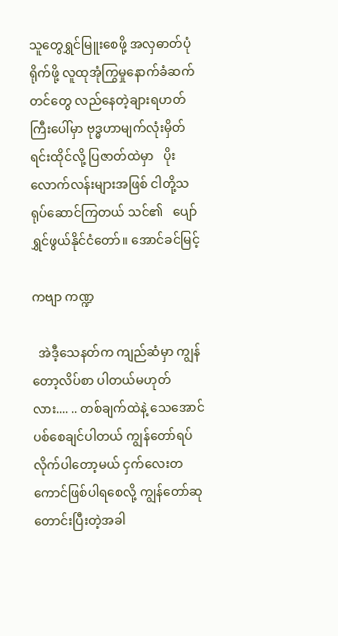သူတွေရွှင်မြူးစေဖို့ အလှဓာတ်ပုံရိုက်ဖို့ လူထုအုံကြွမှုနောက်ခံဆက်တင်တွေ လည်နေတဲ့ချားရဟတ်ကြီးပေါ်မှာ ဗုဒ္ဓဟာမျက်လုံးမှိတ်ရင်းထိုင်လို့ ပြဇာတ်ထဲမှာ   ပိုးလောက်လန်းများအဖြစ် ငါတို့သရုပ်ဆောင်ကြတယ် သင်၏   ပျော်ရွှင်ဖွယ်နိုင်ငံတော်။ အောင်ခင်မြင့်

ကဗျာ ကဏ္ဍ

  အဲဒီ့သေနတ်က ကျည်ဆံမှာ ကျွန်တော့လိပ်စာ ပါတယ်မဟုတ်လား.... .. တစ်ချက်ထဲနဲ့ သေအောင်ပစ်စေချင်ပါတယ် ကျွန်တော်ရပ်လိုက်ပါတော့မယ် ငှက်လေးတကောင်ဖြစ်ပါရစေလို့ ကျွန်တော်ဆုတောင်းပြီးတဲ့အခါ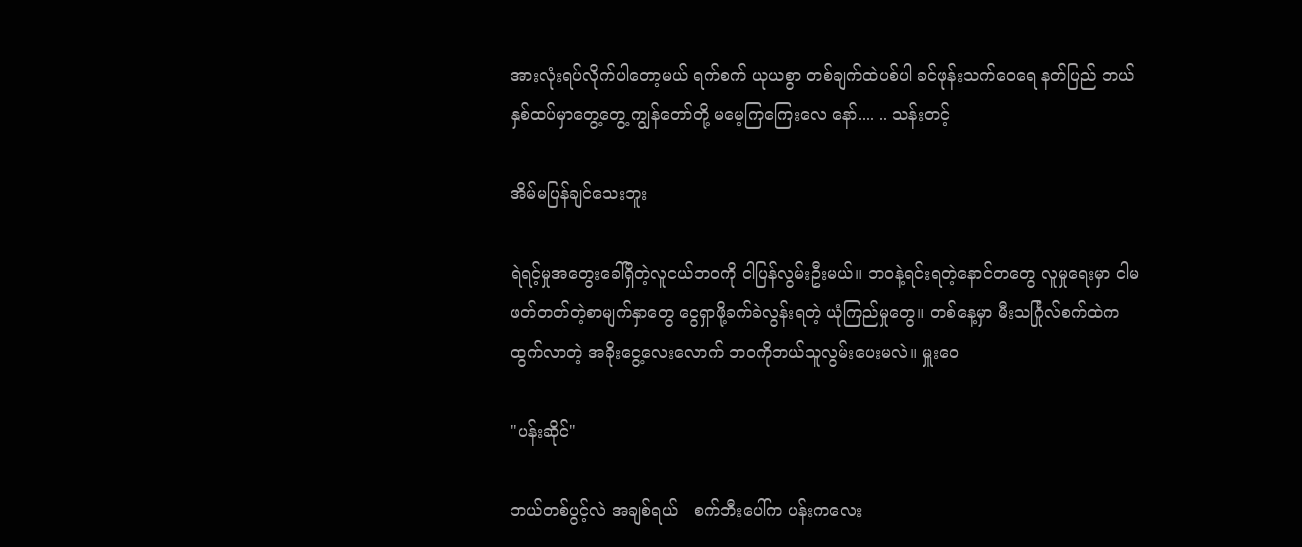အားလုံးရပ်လိုက်ပါတော့မယ် ရက်စက် ယုယစွာ တစ်ချက်ထဲပစ်ပါ ခင်ဖုန်းသက်ဝေရေ နတ်ပြည် ဘယ်နှစ်ထပ်မှာတွေ့တွေ့ ကျွန်တော်တို့ မမေ့ကြကြေးလေ နော်.... .. သန်းတင့်

အိမ်မပြန်ချင်သေးဘူး

ရဲရင့်မှုအတွေးခေါ်ရှိတဲ့လူငယ်ဘဝကို ငါပြန်လွမ်းဦးမယ်။ ဘဝနဲ့ရင်းရတဲ့နောင်တတွေ လူမှုရေးမှာ ငါမဖတ်တတ်တဲ့စာမျက်နှာတွေ ငွေရှာဖို့ခက်ခဲလွန်းရတဲ့ ယုံကြည်မှုတွေ။ တစ်နေ့မှာ မီးသင်္ဂြုလ်စက်ထဲကထွက်လာတဲ့ အခိုးငွေ့လေးလောက် ဘဝကိုဘယ်သူလွမ်းပေးမလဲ။ မှူးဝေ

"ပန်းဆိုင်"

ဘယ်တစ်ပွင့်လဲ အချစ်ရယ်   စက်ဘီးပေါ်က ပန်းကလေး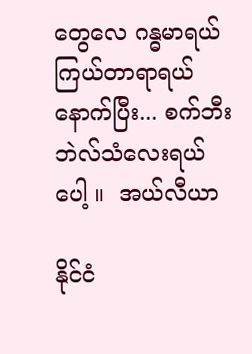တွေလေ ဂန္ဓမာရယ် ကြယ်တာရာရယ်  နောက်ပြီး... စက်ဘီးဘဲလ်သံလေးရယ်ပေါ့ ။  အယ်လီယာ

နိုင်ငံ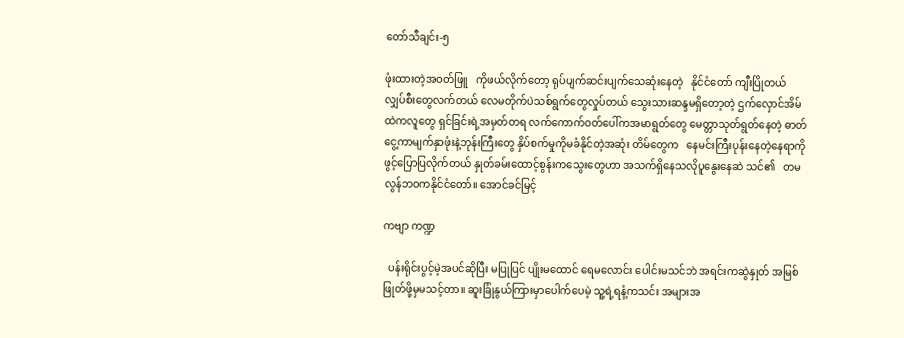တော်သီချင်း-၅

ဖုံးထားတဲ့အဝတ်ဖြူ   ကိုဖယ်လိုက်တော့ ရုပ်ပျက်ဆင်းပျက်သေဆုံးနေတဲ့   နိုင်ငံတော် ကျီးပြိုတယ် လျှပ်စီးတွေလက်တယ် လေမတိုက်ပဲသစ်ရွက်တွေလှုပ်တယ် သွေးသားဆန္ဒမရှိတော့တဲ့ ဌက်လှောင်အိမ်ထဲကလူတွေ ရှင်ခြင်းရဲ့အမှတ်တရ လက်ကောက်ဝတ်ပေါ်ကအမာရွတ်တွေ မေတ္တာသုတ်ရွတ်နေတဲ့ ဓာတ်ငွေ့ကာမျက်နှာဖုံးနဲ့ဘုန်းကြီးတွေ နှိပ်စက်မှုကိုမခံနိုင်တဲ့အဆုံး တိမ်တွေက   နေမင်းကြီးပုန်းနေတဲ့နေရာကို ဖွင့်ပြောပြလိုက်တယ် နှုတ်ခမ်းထောင့်စွန်းကသွေးတွေဟာ အသက်ရှိနေသလိုပူနွေးနေဆဲ သင်၏   တမလွန်ဘဝကနိုင်ငံတော်။ အောင်ခင်မြင့်

ကဗျာ ကဏ္ဍ

  ပန်းရိုင်းပွင့်မဲ့အပင်ဆိုပြီး မပြုပြင် ပျိုးမထောင် ရေမလောင်း ပေါင်းမသင်ဘဲ အရင်းကဆွဲနှုတ် အမြစ်ဖြုတ်ဖို့မှမသင့်တာ။ ဆူးခြုံနွယ်ကြားမှာပေါက်ပေမဲ့ သူ့ရဲ့ရနံ့ကသင်း အများအ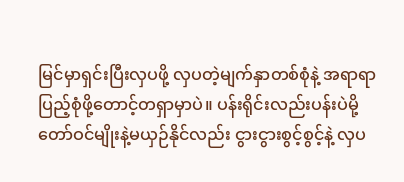မြင်မှာရှင်းပြီးလှပဖို့ လှပတဲ့မျက်နှာတစ်စုံနဲ့ အရာရာပြည့်စုံဖို့တောင့်တရှာမှာပဲ။ ပန်းရိုင်းလည်းပန်းပဲမို့ တော်ဝင်မျိုးနဲ့မယှဉ်နိုင်လည်း ငွားငွားစွင့်စွင့်နဲ့ လှပ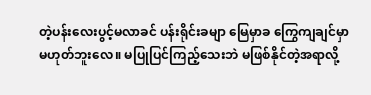တဲ့ပန်းလေးပွင့်မလာခင် ပန်းရိုင်းခမျာ မြေမှာခ ကြွေကျချင်မှာမဟုတ်ဘူးလေ။ မပြုပြင်ကြည့်သေးဘဲ မဖြစ်နိုင်တဲ့အရာလို့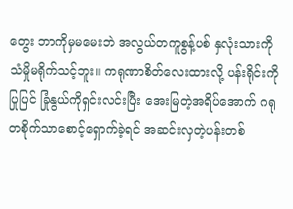တွေး ဘာကိုမှမမေးဘဲ အလွယ်တကူစွန့်ပစ် နှလုံးသားကိုသံမှိုမရိုက်သင့်ဘူး။ ကရုဏာစိတ်လေးထားလို့ ပန်းရိုင်းကိုပြုပြင် ခြုံနွယ်ကိုရှင်းလင်းပြီး အေးမြတဲ့အရိပ်အောက် ဂရုတစိုက်သာစောင့်ရှောက်ခဲ့ရင် အဆင်းလှတဲ့ပန်းတစ်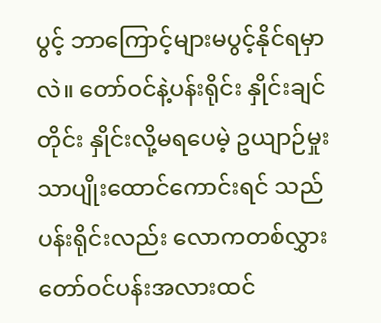ပွင့် ဘာကြောင့်များမပွင့်နိုင်ရမှာလဲ။ တော်ဝင်နဲ့ပန်းရိုင်း နှိုင်းချင်တိုင်း နှိုင်းလို့မရပေမဲ့ ဥယျာဉ်မှုးသာပျိုးထောင်ကောင်းရင် သည်ပန်းရိုင်းလည်း လောကတစ်လွှား တော်ဝင်ပန်းအလားထင်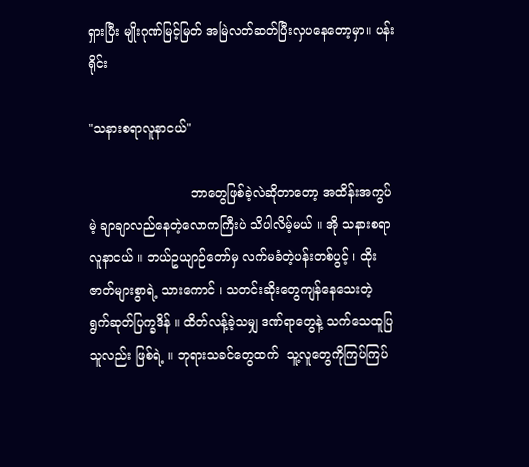ရှားပြီး မျိုးဂုဏ်မြင့်မြတ် အမြဲလတ်ဆတ်ပြီးလှပနေတော့မှာ။ ပန်းရိုင်း

"သနားစရာလူနာငယ်"

                          ဘာတွေဖြစ်ခဲ့လဲဆိုတာတော့ အထိန်းအကွပ်မဲ့ ချာချာလည်နေတဲ့လောကကြီးပဲ သိပါလိမ့်မယ် ။ အို သနားစရာလူနာငယ် ။ ဘယ်ဥယျာဉ်တော်မှ လက်မခံတဲ့ပန်းတစ်ပွင့် ၊ ထိုးဇာတ်များစွာရဲ့ သားကောင် ၊ သတင်းဆိုးတွေကျန်နေသေးတဲ့  ရွက်ဆုတ်ပြက္ခဒိန် ။ ထိတ်လန့်ခဲ့သမျှ ဒဏ်ရာတွေနဲ့ သက်သေထူပြသူလည်း ဖြစ်ရဲ့ ။ ဘုရားသခင်တွေထက်  သူ့လူတွေကိုကြပ်ကြပ်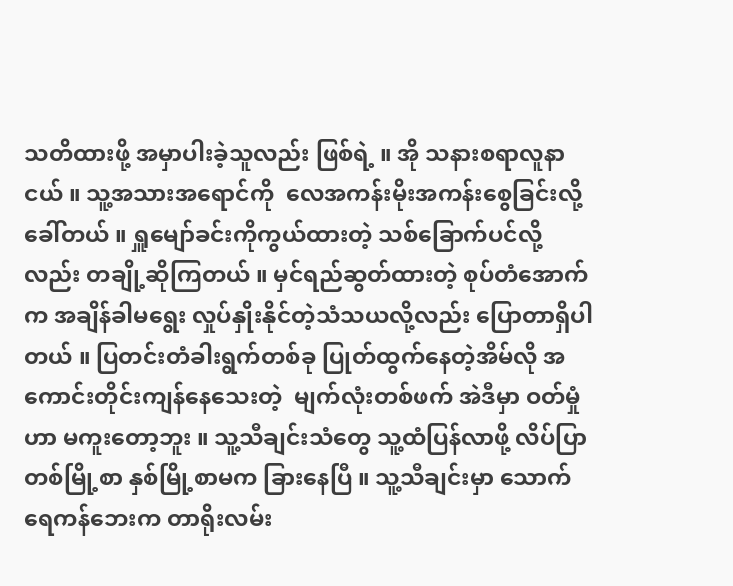သတိထားဖို့ အမှာပါးခဲ့သူလည်း ဖြစ်ရဲ့ ။ အို သနားစရာလူနာငယ် ။ သူ့အသားအရောင်ကို  လေအကန်းမိုးအကန်းစွေခြင်းလို့ ခေါ်တယ် ။ ရှူမျော်ခင်းကိုကွယ်ထားတဲ့ သစ်ခြောက်ပင်လို့လည်း တချို့ဆိုကြတယ် ။ မှင်ရည်ဆွတ်ထားတဲ့ စုပ်တံအောက်က အချိန်ခါမရွေး လှုပ်နှိုးနိုင်တဲ့သံသယလို့လည်း ပြောတာရှိပါတယ် ။ ပြတင်းတံခါးရွက်တစ်ခု ပြုတ်ထွက်နေတဲ့အိမ်လို အကောင်းတိုင်းကျန်နေသေးတဲ့  မျက်လုံးတစ်ဖက် အဲဒီမှာ ဝတ်မှုံဟာ မကူးတော့ဘူး ။ သူ့သီချင်းသံတွေ သူ့ထံပြန်လာဖို့ လိပ်ပြာတစ်မြို့စာ နှစ်မြို့စာမက ခြားနေပြီ ။ သူ့သီချင်းမှာ သောက်ရေကန်ဘေးက တာရိုးလမ်း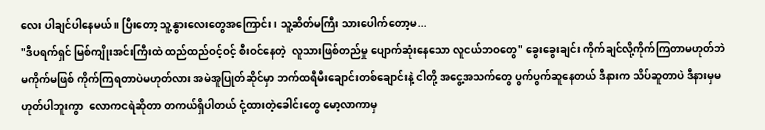လေး ပါချင်ပါနေမယ် ။ ပြီးတော့ သူ့နွားလေးတွေအကြောင်း ၊ သူ့ဆိတ်မကြီး သားပေါက်တော့မ...
"ဒီပရက်ရှင် မြစ်ကျိုးအင်းကြီးထဲ ထည်ထည်ဝင့်ဝင့် စီးဝင်နေတဲ့  လူသားဖြစ်တည်မှု ပျောက်ဆုံးနေသော လူငယ်ဘဝတွေ" ခွေးခွေးချင်း ကိုက်ချင်လို့ကိုက်ကြတာမဟုတ်ဘဲ မကိုက်မဖြစ် ကိုက်ကြရတာပဲမဟုတ်လား အမဲအူပြုတ်ဆိုင်မှာ ဘက်ထရီမီးချောင်းတစ်ချောင်းနဲ့ ငါတို့ အငွေ့အသက်တွေ ပွက်ပွက်ဆူနေတယ် ဒီနားက သိပ်ဆူတာပဲ ဒီနားမှမဟုတ်ပါဘူးကွာ  လောကငရဲဆိုတာ တကယ်ရှိပါတယ် ငုံ့ထားတဲ့ခေါင်းတွေ မော့လာကာမှ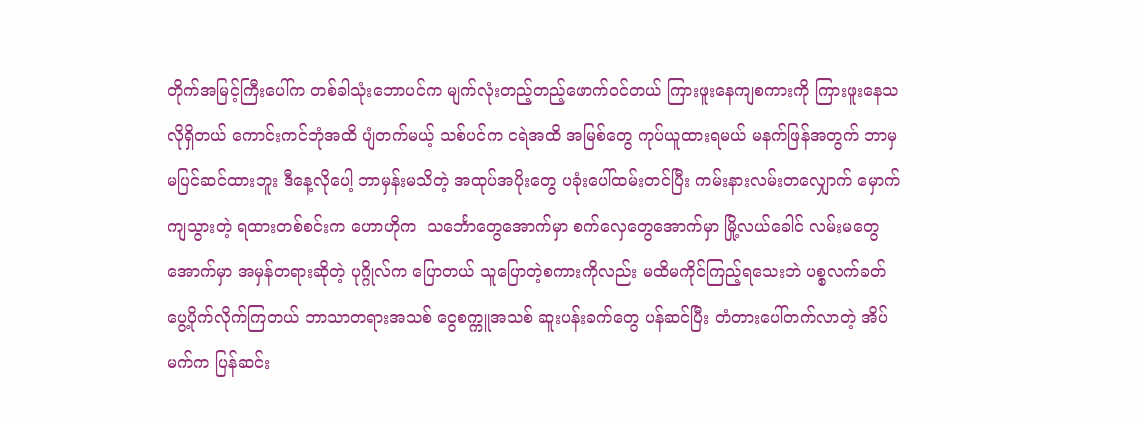တိုက်အမြင့်ကြီးပေါ်က တစ်ခါသုံးဘောပင်က မျက်လုံးတည့်တည့်ဖောက်ဝင်တယ် ကြားဖူးနေကျစကားကို ကြားဖူးနေသလိုရှိတယ် ကောင်းကင်ဘုံအထိ ပျံတက်မယ့် သစ်ပင်က ငရဲအထိ အမြစ်တွေ ကုပ်ယူထားရမယ် မနက်ဖြန်အတွက် ဘာမှ မပြင်ဆင်ထားဘူး ဒီနေ့လိုပေါ့ ဘာမှန်းမသိတဲ့ အထုပ်အပိုးတွေ ပခုံးပေါ်ထမ်းတင်ပြီး ကမ်းနားလမ်းတလျှောက် မှောက်ကျသွားတဲ့ ရထားတစ်စင်းက ဟောဟိုက  သင်္ဘောတွေအောက်မှာ စက်လှေတွေအောက်မှာ မြို့လယ်ခေါင် လမ်းမတွေအောက်မှာ အမှန်တရားဆိုတဲ့ ပုဂ္ဂိုလ်က ပြောတယ် သူပြောတဲ့စကားကိုလည်း မထိမကိုင်ကြည့်ရသေးဘဲ ပစ္စလက်ခတ် ပွေ့ပိုက်လိုက်ကြတယ် ဘာသာတရားအသစ် ငွေစက္ကူအသစ် ဆူးပန်းခက်တွေ ပန်ဆင်ပြီး တံတားပေါ်တက်လာတဲ့ အိပ်မက်က ပြန်ဆင်း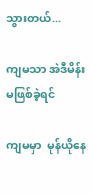သွားတယ်...

ကျမသာ အဲဒီမိန်းမဖြစ်ခဲ့ရင်

ကျမမှာ  မုန်ယိုနေ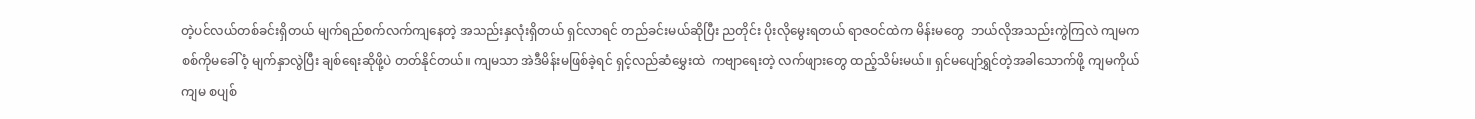တဲ့ပင်လယ်တစ်ခင်းရှိတယ် မျက်ရည်စက်လက်ကျနေတဲ့ အသည်းနှလုံးရှိတယ် ရှင်လာရင် တည်ခင်းမယ်ဆိုပြီး ညတိုင်း ပိုးလိုမွေးရတယ် ရာဇဝင်ထဲက မိန်းမတွေ  ဘယ်လိုအသည်းကွဲကြလဲ ကျမက စစ်ကိုမခေါ်ဝံ့ မျက်နှာလွဲပြီး ချစ်ရေးဆိုဖို့ပဲ တတ်နိုင်တယ်။ ကျမသာ အဲဒီမိန်းမဖြစ်ခဲ့ရင် ရှင့်လည်ဆံမွှေးထဲ  ကဗျာရေးတဲ့ လက်ဖျားတွေ ထည့်သိမ်းမယ်။ ရှင်မပျော်ရွှင်တဲ့အခါသောက်ဖို့ ကျမကိုယ်ကျမ စပျစ်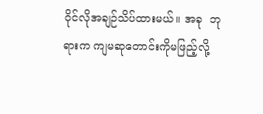ဝိုင်လိုအချဉ်သိပ်ထားမယ်။ အခု  ဘုရားက ကျမဆုတောင်းကိုမဖြည့်လို့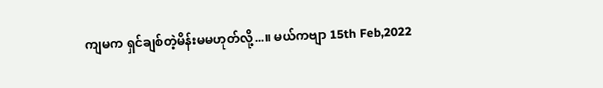ကျမက ရှင်ချစ်တဲ့မိန်းမမဟုတ်လို့...။ မယ်ကဗျာ 15th Feb,2022